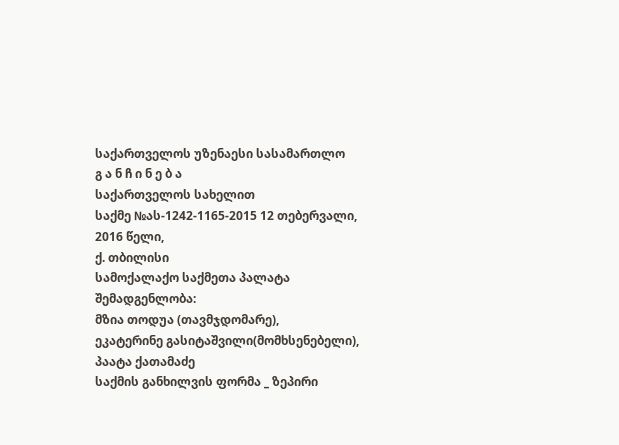საქართველოს უზენაესი სასამართლო
გ ა ნ ჩ ი ნ ე ბ ა
საქართველოს სახელით
საქმე №ას-1242-1165-2015 12 თებერვალი, 2016 წელი,
ქ. თბილისი
სამოქალაქო საქმეთა პალატა
შემადგენლობა:
მზია თოდუა (თავმჯდომარე),
ეკატერინე გასიტაშვილი(მომხსენებელი),
პაატა ქათამაძე
საქმის განხილვის ფორმა _ ზეპირი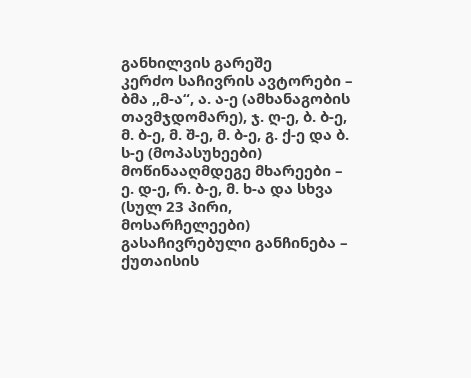განხილვის გარეშე
კერძო საჩივრის ავტორები – ბმა ,,მ-ა“, ა. ა-ე (ამხანაგობის თავმჯდომარე), ჯ. ღ-ე, ბ. ბ-ე, მ. ბ-ე, მ. შ-ე, მ. ბ-ე, გ. ქ-ე და ბ. ს-ე (მოპასუხეები)
მოწინააღმდეგე მხარეები – ე. დ-ე, რ. ბ-ე, მ. ხ-ა და სხვა (სულ 23 პირი, მოსარჩელეები)
გასაჩივრებული განჩინება – ქუთაისის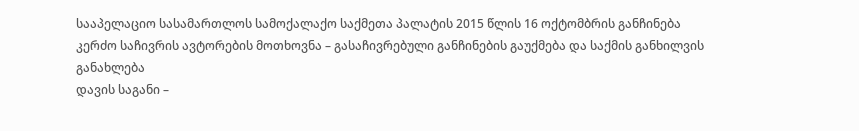სააპელაციო სასამართლოს სამოქალაქო საქმეთა პალატის 2015 წლის 16 ოქტომბრის განჩინება
კერძო საჩივრის ავტორების მოთხოვნა – გასაჩივრებული განჩინების გაუქმება და საქმის განხილვის განახლება
დავის საგანი –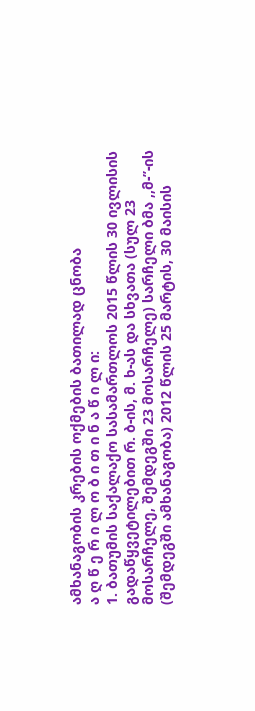ამხანაგობის კრების ოქმების ბათილად ცნობა
ა ღ წ ე რ ი ლ ო ბ ი თ ი ნ ა წ ი ლ ი:
1. ბათუმის საქალაქო სასამართლოს 2015 წლის 30 ივლისის გადაწყვეტილებით რ. ბ-ის, მ. ხ-ას და სხვათა (სულ 23 მოსარჩელე, შემდეგში 23 მოსარჩელე) სარჩელი ბმა ,,მ-’’-ის (შემდეგში ამხანაგობა) 2012 წლის 25 მარტის, 30 მაისის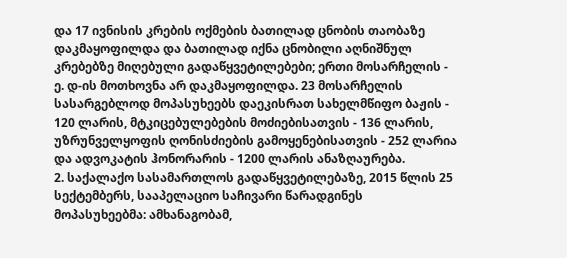და 17 ივნისის კრების ოქმების ბათილად ცნობის თაობაზე დაკმაყოფილდა და ბათილად იქნა ცნობილი აღნიშნულ კრებებზე მიღებული გადაწყვეტილებები; ერთი მოსარჩელის - ე. დ-ის მოთხოვნა არ დაკმაყოფილდა. 23 მოსარჩელის სასარგებლოდ მოპასუხეებს დაეკისრათ სახელმწიფო ბაჟის - 120 ლარის, მტკიცებულებების მოძიებისათვის - 136 ლარის, უზრუნველყოფის ღონისძიების გამოყენებისათვის - 252 ლარია და ადვოკატის ჰონორარის - 1200 ლარის ანაზღაურება.
2. საქალაქო სასამართლოს გადაწყვეტილებაზე, 2015 წლის 25 სექტემბერს, სააპელაციო საჩივარი წარადგინეს მოპასუხეებმა: ამხანაგობამ,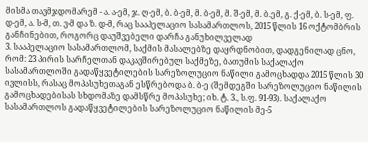მისმა თავმჯდომარემ - ა. ა-ემ, ჯ. ღ-ემ, ბ. ბ-ემ, მ. ბ-ემ, მ. შ-ემ, მ. ბ.ემ, გ. ქ-ემ, ბ. ს-ემ, ფ. დ-ემ, ა. ს-მ, თ. ვ-მ და ზ. დ-მ, რაც სააპელაციო სასამართლოს, 2015 წლის 16 ოქტომბრის განჩინებით, როგორც დაუშვებელი დარჩა განუხილველად
3. სააპელაციო სასამართლომ, საქმის მასალებზე დაყრდნობით, დადგენილად ცნო, რომ: 23 პირის სარჩელთან დაკავშირებულ საქმეზე, ბათუმის საქალაქო სასამართლოში გადაწყვეტილების სარეზოლუციო ნაწილი გამოცხადდა 2015 წლის 30 ივლისს, რასაც მოპასუხეთაგან ესწრებოდა ბ. ბ-ე (შემდეგში სარეზოლუციო ნაწილის გამოცხადებისას სხდომაზე დამსწრე მოპასუხე; იხ. ტ. 3., ს.ფ. 91-93). საქალაქო სასამართლოს გადაწყვეტილების სარეზოლუციო ნაწილის მე-5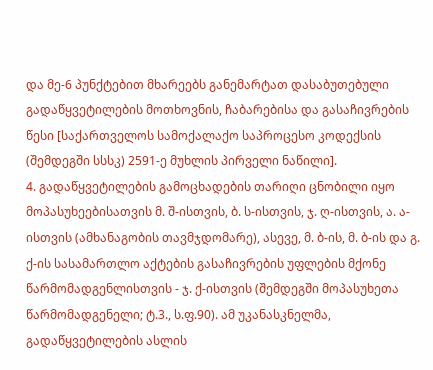და მე-6 პუნქტებით მხარეებს განემარტათ დასაბუთებული გადაწყვეტილების მოთხოვნის, ჩაბარებისა და გასაჩივრების წესი [საქართველოს სამოქალაქო საპროცესო კოდექსის (შემდეგში სსსკ) 2591-ე მუხლის პირველი ნაწილი].
4. გადაწყვეტილების გამოცხადების თარიღი ცნობილი იყო მოპასუხეებისათვის მ. შ-ისთვის, ბ. ს-ისთვის, ჯ. ღ-ისთვის, ა. ა-ისთვის (ამხანაგობის თავმჯდომარე), ასევე, მ. ბ-ის, მ. ბ-ის და გ. ქ-ის სასამართლო აქტების გასაჩივრების უფლების მქონე წარმომადგენლისთვის - ჯ. ქ-ისთვის (შემდეგში მოპასუხეთა წარმომადგენელი; ტ.3., ს.ფ.90). ამ უკანასკნელმა, გადაწყვეტილების ასლის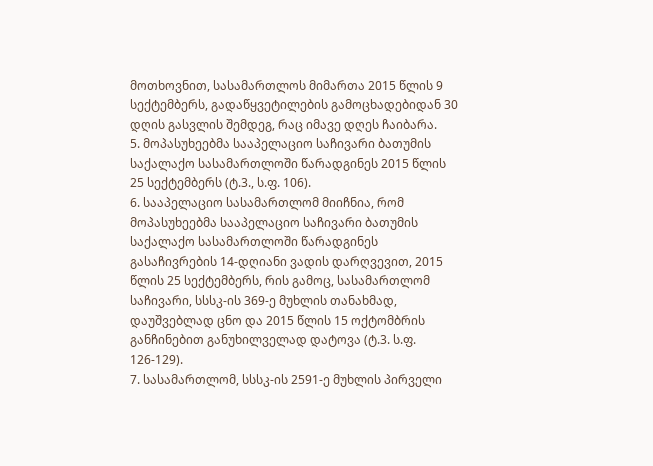მოთხოვნით, სასამართლოს მიმართა 2015 წლის 9 სექტემბერს, გადაწყვეტილების გამოცხადებიდან 30 დღის გასვლის შემდეგ, რაც იმავე დღეს ჩაიბარა.
5. მოპასუხეებმა სააპელაციო საჩივარი ბათუმის საქალაქო სასამართლოში წარადგინეს 2015 წლის 25 სექტემბერს (ტ.3., ს.ფ. 106).
6. სააპელაციო სასამართლომ მიიჩნია, რომ მოპასუხეებმა სააპელაციო საჩივარი ბათუმის საქალაქო სასამართლოში წარადგინეს გასაჩივრების 14-დღიანი ვადის დარღვევით, 2015 წლის 25 სექტემბერს, რის გამოც, სასამართლომ საჩივარი, სსსკ-ის 369-ე მუხლის თანახმად, დაუშვებლად ცნო და 2015 წლის 15 ოქტომბრის განჩინებით განუხილველად დატოვა (ტ.3. ს.ფ. 126-129).
7. სასამართლომ, სსსკ-ის 2591-ე მუხლის პირველი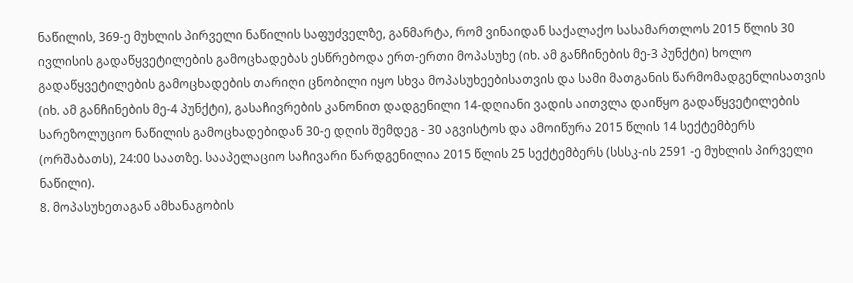ნაწილის, 369-ე მუხლის პირველი ნაწილის საფუძველზე, განმარტა, რომ ვინაიდან საქალაქო სასამართლოს 2015 წლის 30 ივლისის გადაწყვეტილების გამოცხადებას ესწრებოდა ერთ-ერთი მოპასუხე (იხ. ამ განჩინების მე-3 პუნქტი) ხოლო გადაწყვეტილების გამოცხადების თარიღი ცნობილი იყო სხვა მოპასუხეებისათვის და სამი მათგანის წარმომადგენლისათვის (იხ. ამ განჩინების მე-4 პუნქტი), გასაჩივრების კანონით დადგენილი 14-დღიანი ვადის აითვლა დაიწყო გადაწყვეტილების სარეზოლუციო ნაწილის გამოცხადებიდან 30-ე დღის შემდეგ - 30 აგვისტოს და ამოიწურა 2015 წლის 14 სექტემბერს (ორშაბათს), 24:00 საათზე. სააპელაციო საჩივარი წარდგენილია 2015 წლის 25 სექტემბერს (სსსკ-ის 2591 -ე მუხლის პირველი ნაწილი).
8. მოპასუხეთაგან ამხანაგობის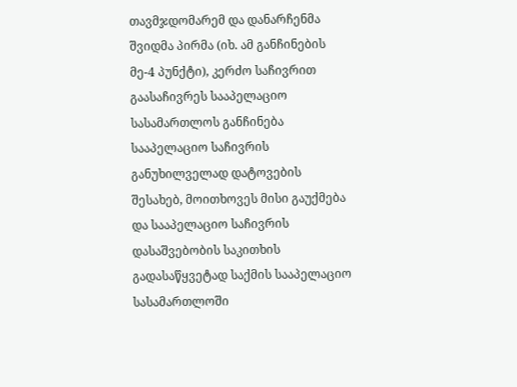თავმჯდომარემ და დანარჩენმა შვიდმა პირმა (იხ. ამ განჩინების მე-4 პუნქტი), კერძო საჩივრით გაასაჩივრეს სააპელაციო სასამართლოს განჩინება სააპელაციო საჩივრის განუხილველად დატოვების შესახებ, მოითხოვეს მისი გაუქმება და სააპელაციო საჩივრის დასაშვებობის საკითხის გადასაწყვეტად საქმის სააპელაციო სასამართლოში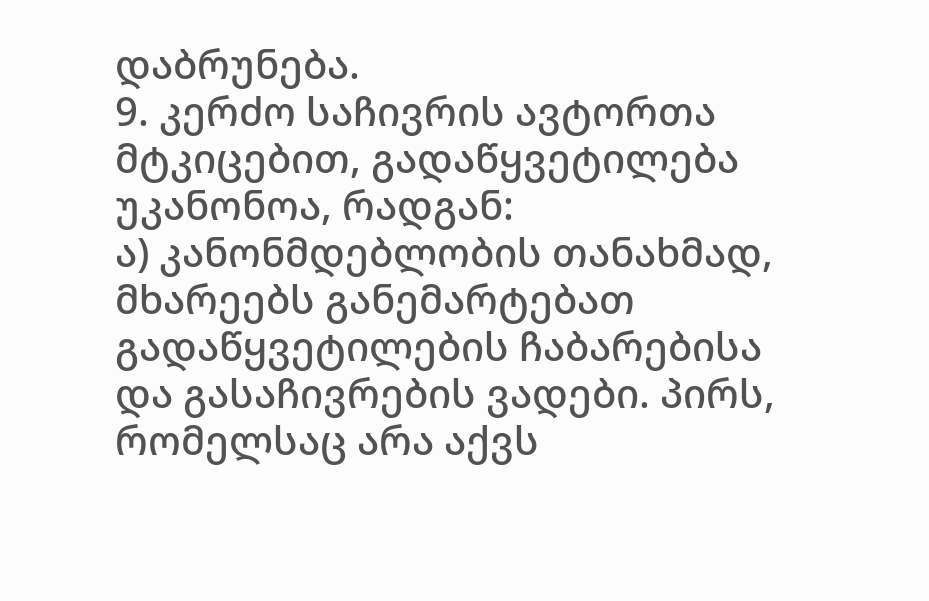დაბრუნება.
9. კერძო საჩივრის ავტორთა მტკიცებით, გადაწყვეტილება უკანონოა, რადგან:
ა) კანონმდებლობის თანახმად, მხარეებს განემარტებათ გადაწყვეტილების ჩაბარებისა და გასაჩივრების ვადები. პირს, რომელსაც არა აქვს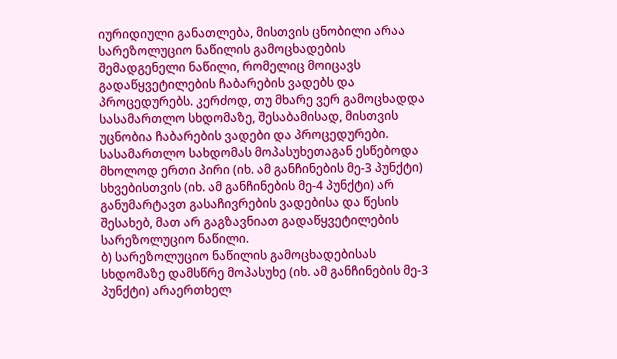იურიდიული განათლება, მისთვის ცნობილი არაა სარეზოლუციო ნაწილის გამოცხადების შემადგენელი ნაწილი, რომელიც მოიცავს გადაწყვეტილების ჩაბარების ვადებს და პროცედურებს. კერძოდ, თუ მხარე ვერ გამოცხადდა სასამართლო სხდომაზე, შესაბამისად, მისთვის უცნობია ჩაბარების ვადები და პროცედურები. სასამართლო სახდომას მოპასუხეთაგან ესწებოდა მხოლოდ ერთი პირი (იხ. ამ განჩინების მე-3 პუნქტი) სხვებისთვის (იხ. ამ განჩინების მე-4 პუნქტი) არ განუმარტავთ გასაჩივრების ვადებისა და წესის შესახებ, მათ არ გაგზავნიათ გადაწყვეტილების სარეზოლუციო ნაწილი.
ბ) სარეზოლუციო ნაწილის გამოცხადებისას სხდომაზე დამსწრე მოპასუხე (იხ. ამ განჩინების მე-3 პუნქტი) არაერთხელ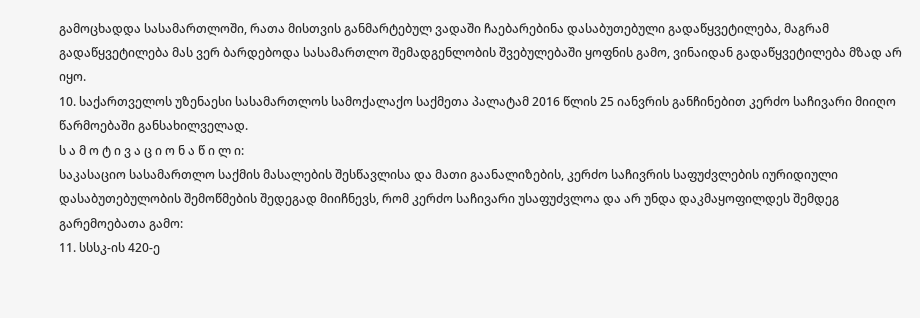გამოცხადდა სასამართლოში, რათა მისთვის განმარტებულ ვადაში ჩაებარებინა დასაბუთებული გადაწყვეტილება, მაგრამ გადაწყვეტილება მას ვერ ბარდებოდა სასამართლო შემადგენლობის შვებულებაში ყოფნის გამო, ვინაიდან გადაწყვეტილება მზად არ იყო.
10. საქართველოს უზენაესი სასამართლოს სამოქალაქო საქმეთა პალატამ 2016 წლის 25 იანვრის განჩინებით კერძო საჩივარი მიიღო წარმოებაში განსახილველად.
ს ა მ ო ტ ი ვ ა ც ი ო ნ ა წ ი ლ ი:
საკასაციო სასამართლო საქმის მასალების შესწავლისა და მათი გაანალიზების, კერძო საჩივრის საფუძვლების იურიდიული დასაბუთებულობის შემოწმების შედეგად მიიჩნევს, რომ კერძო საჩივარი უსაფუძვლოა და არ უნდა დაკმაყოფილდეს შემდეგ გარემოებათა გამო:
11. სსსკ-ის 420-ე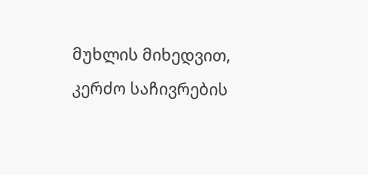მუხლის მიხედვით, კერძო საჩივრების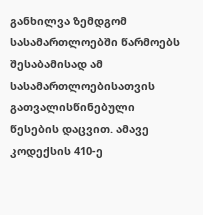განხილვა ზემდგომ სასამართლოებში წარმოებს შესაბამისად ამ სასამართლოებისათვის გათვალისწინებული წესების დაცვით. ამავე კოდექსის 410-ე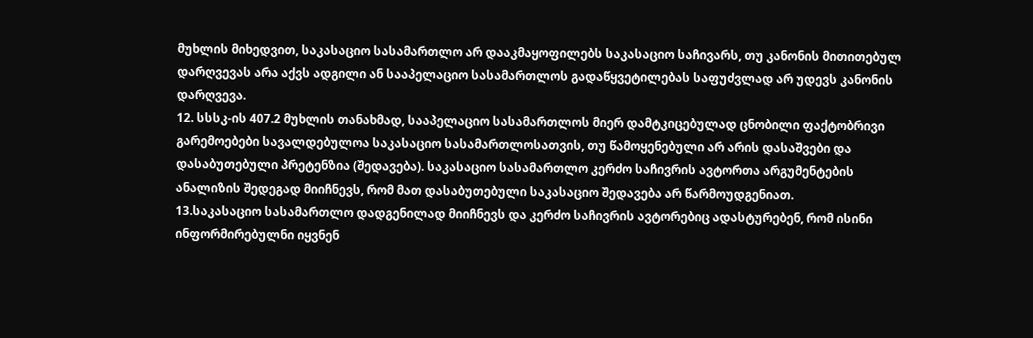მუხლის მიხედვით, საკასაციო სასამართლო არ დააკმაყოფილებს საკასაციო საჩივარს, თუ კანონის მითითებულ დარღვევას არა აქვს ადგილი ან სააპელაციო სასამართლოს გადაწყვეტილებას საფუძვლად არ უდევს კანონის დარღვევა.
12. სსსკ-ის 407.2 მუხლის თანახმად, სააპელაციო სასამართლოს მიერ დამტკიცებულად ცნობილი ფაქტობრივი გარემოებები სავალდებულოა საკასაციო სასამართლოსათვის, თუ წამოყენებული არ არის დასაშვები და დასაბუთებული პრეტენზია (შედავება). საკასაციო სასამართლო კერძო საჩივრის ავტორთა არგუმენტების ანალიზის შედეგად მიიჩნევს, რომ მათ დასაბუთებული საკასაციო შედავება არ წარმოუდგენიათ.
13.საკასაციო სასამართლო დადგენილად მიიჩნევს და კერძო საჩივრის ავტორებიც ადასტურებენ, რომ ისინი ინფორმირებულნი იყვნენ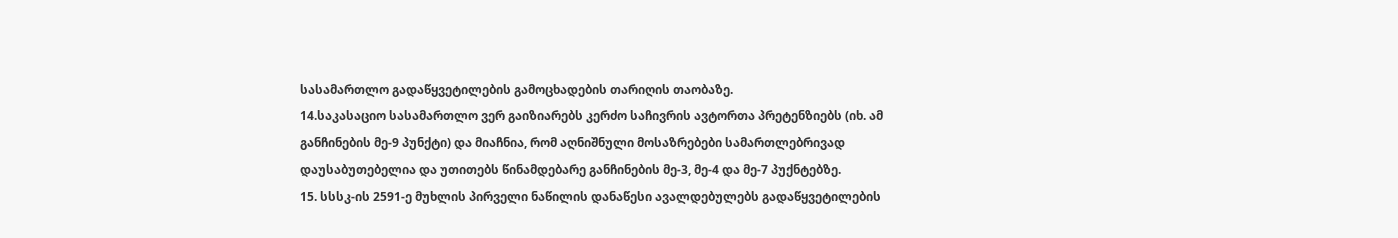სასამართლო გადაწყვეტილების გამოცხადების თარიღის თაობაზე.
14.საკასაციო სასამართლო ვერ გაიზიარებს კერძო საჩივრის ავტორთა პრეტენზიებს (იხ. ამ განჩინების მე-9 პუნქტი) და მიაჩნია, რომ აღნიშნული მოსაზრებები სამართლებრივად დაუსაბუთებელია და უთითებს წინამდებარე განჩინების მე-3, მე-4 და მე-7 პუქნტებზე.
15. სსსკ-ის 2591-ე მუხლის პირველი ნაწილის დანაწესი ავალდებულებს გადაწყვეტილების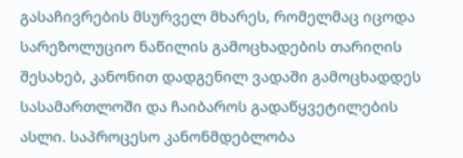გასაჩივრების მსურველ მხარეს, რომელმაც იცოდა სარეზოლუციო ნაწილის გამოცხადების თარიღის შესახებ, კანონით დადგენილ ვადაში გამოცხადდეს სასამართლოში და ჩაიბაროს გადაწყვეტილების ასლი. საპროცესო კანონმდებლობა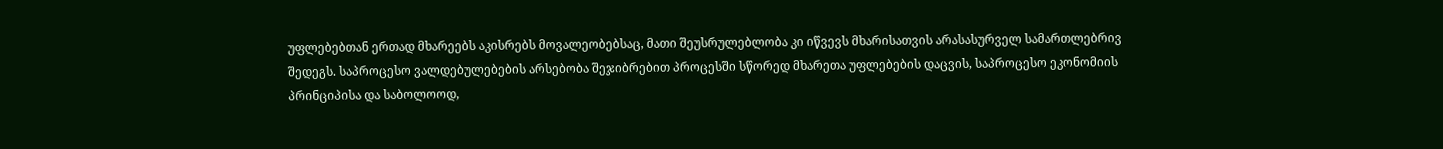უფლებებთან ერთად მხარეებს აკისრებს მოვალეობებსაც, მათი შეუსრულებლობა კი იწვევს მხარისათვის არასასურველ სამართლებრივ შედეგს. საპროცესო ვალდებულებების არსებობა შეჯიბრებით პროცესში სწორედ მხარეთა უფლებების დაცვის, საპროცესო ეკონომიის პრინციპისა და საბოლოოდ,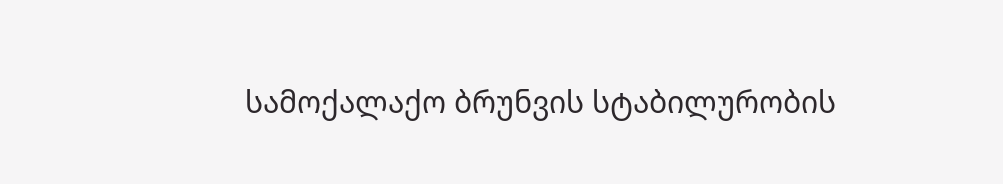სამოქალაქო ბრუნვის სტაბილურობის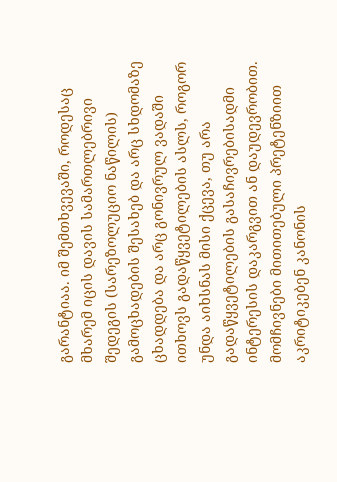გარანტიაა. იმ შემთხვევაში, როდესაც მხარემ იცის დავის სამართლებრივი შედეგის (სარეზოლუციო ნაწილის) გამოცხადების შესახებ და არც სხდომაზე ცხადდება და არც გონივრულ ვადაში ითხოვს გადაწყვეტილების ასლს, როგორ უნდა აიხსნას მისი ქცევა, თუ არა გადაწყვეტილების გასაჩივრებისადმი ინტერესის დაკარგვით ან დაუდევრობით. მომჩივნები მითითებული პრეტენზიით აკრიტიკებენ კანონის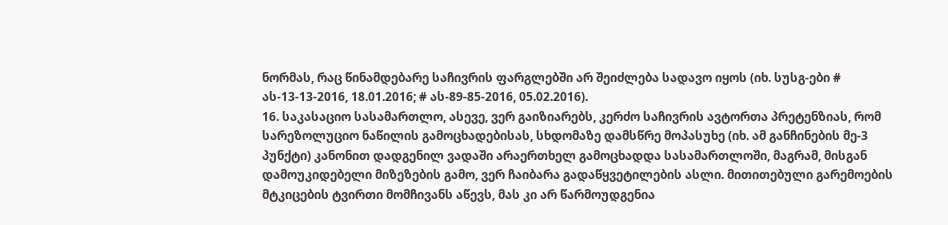ნორმას, რაც წინამდებარე საჩივრის ფარგლებში არ შეიძლება სადავო იყოს (იხ. სუსგ-ები # ას-13-13-2016, 18.01.2016; # ას-89-85-2016, 05.02.2016).
16. საკასაციო სასამართლო, ასევე, ვერ გაიზიარებს, კერძო საჩივრის ავტორთა პრეტენზიას, რომ სარეზოლუციო ნაწილის გამოცხადებისას, სხდომაზე დამსწრე მოპასუხე (იხ. ამ განჩინების მე-3 პუნქტი) კანონით დადგენილ ვადაში არაერთხელ გამოცხადდა სასამართლოში, მაგრამ, მისგან დამოუკიდებელი მიზეზების გამო, ვერ ჩაიბარა გადაწყვეტილების ასლი. მითითებული გარემოების მტკიცების ტვირთი მომჩივანს აწევს, მას კი არ წარმოუდგენია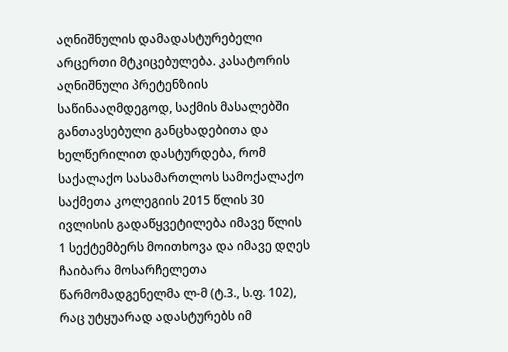აღნიშნულის დამადასტურებელი არცერთი მტკიცებულება. კასატორის აღნიშნული პრეტენზიის საწინააღმდეგოდ, საქმის მასალებში განთავსებული განცხადებითა და ხელწერილით დასტურდება, რომ საქალაქო სასამართლოს სამოქალაქო საქმეთა კოლეგიის 2015 წლის 30 ივლისის გადაწყვეტილება იმავე წლის 1 სექტემბერს მოითხოვა და იმავე დღეს ჩაიბარა მოსარჩელეთა წარმომადგენელმა ლ-მ (ტ.3., ს.ფ. 102), რაც უტყუარად ადასტურებს იმ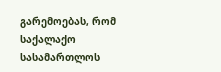გარემოებას, რომ საქალაქო სასამართლოს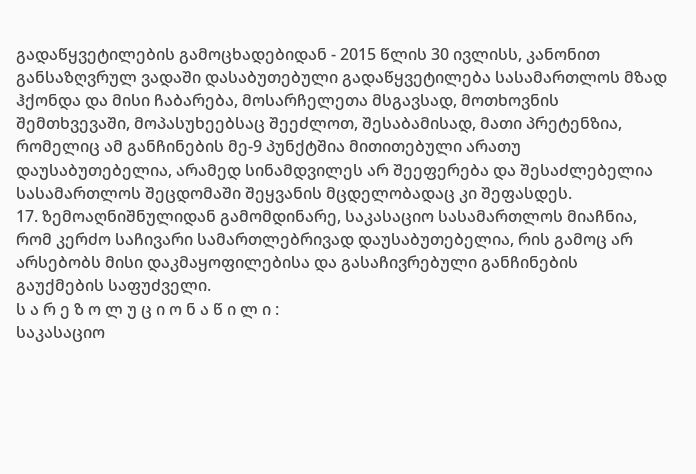გადაწყვეტილების გამოცხადებიდან - 2015 წლის 30 ივლისს, კანონით განსაზღვრულ ვადაში დასაბუთებული გადაწყვეტილება სასამართლოს მზად ჰქონდა და მისი ჩაბარება, მოსარჩელეთა მსგავსად, მოთხოვნის შემთხვევაში, მოპასუხეებსაც შეეძლოთ, შესაბამისად, მათი პრეტენზია, რომელიც ამ განჩინების მე-9 პუნქტშია მითითებული არათუ დაუსაბუთებელია, არამედ სინამდვილეს არ შეეფერება და შესაძლებელია სასამართლოს შეცდომაში შეყვანის მცდელობადაც კი შეფასდეს.
17. ზემოაღნიშნულიდან გამომდინარე, საკასაციო სასამართლოს მიაჩნია, რომ კერძო საჩივარი სამართლებრივად დაუსაბუთებელია, რის გამოც არ არსებობს მისი დაკმაყოფილებისა და გასაჩივრებული განჩინების გაუქმების საფუძველი.
ს ა რ ე ზ ო ლ უ ც ი ო ნ ა წ ი ლ ი :
საკასაციო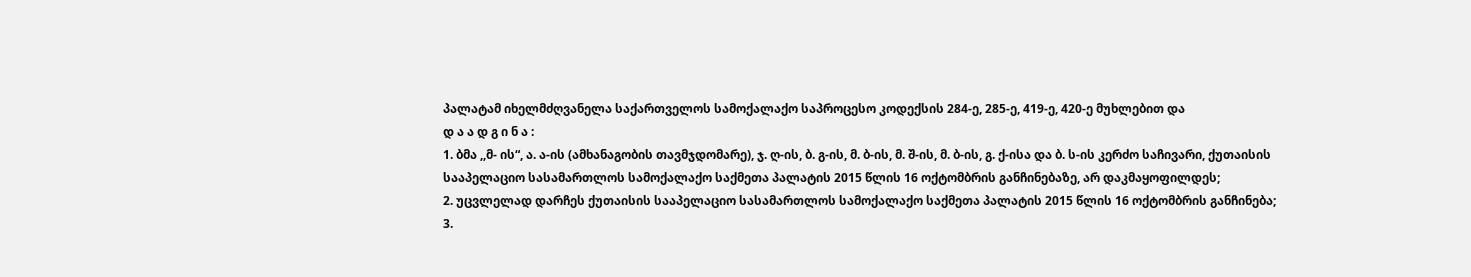პალატამ იხელმძღვანელა საქართველოს სამოქალაქო საპროცესო კოდექსის 284-ე, 285-ე, 419-ე, 420-ე მუხლებით და
დ ა ა დ გ ი ნ ა :
1. ბმა ,,მ- ის“, ა. ა-ის (ამხანაგობის თავმჯდომარე), ჯ. ღ-ის, ბ. გ-ის, მ. ბ-ის, მ. შ-ის, მ. ბ-ის, გ. ქ-ისა და ბ. ს-ის კერძო საჩივარი, ქუთაისის სააპელაციო სასამართლოს სამოქალაქო საქმეთა პალატის 2015 წლის 16 ოქტომბრის განჩინებაზე, არ დაკმაყოფილდეს;
2. უცვლელად დარჩეს ქუთაისის სააპელაციო სასამართლოს სამოქალაქო საქმეთა პალატის 2015 წლის 16 ოქტომბრის განჩინება;
3.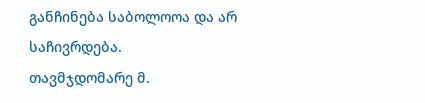განჩინება საბოლოოა და არ საჩივრდება.
თავმჯდომარე მ.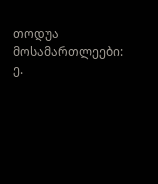თოდუა
მოსამართლეები: ე.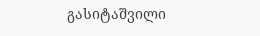გასიტაშვილი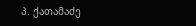პ. ქათამაძე